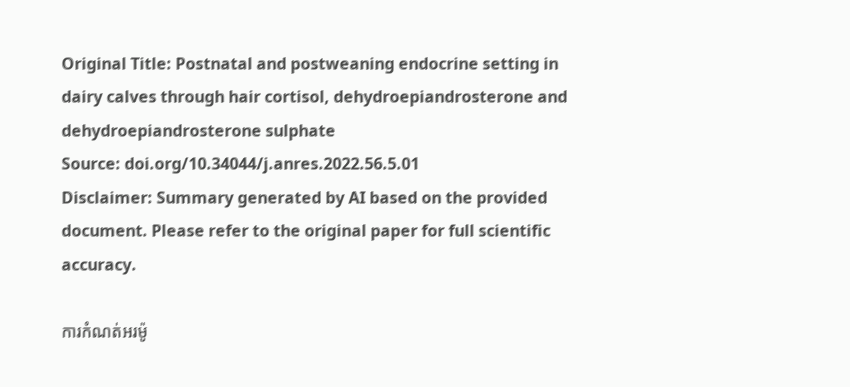Original Title: Postnatal and postweaning endocrine setting in dairy calves through hair cortisol, dehydroepiandrosterone and dehydroepiandrosterone sulphate
Source: doi.org/10.34044/j.anres.2022.56.5.01
Disclaimer: Summary generated by AI based on the provided document. Please refer to the original paper for full scientific accuracy.

ការកំណត់អរម៉ូ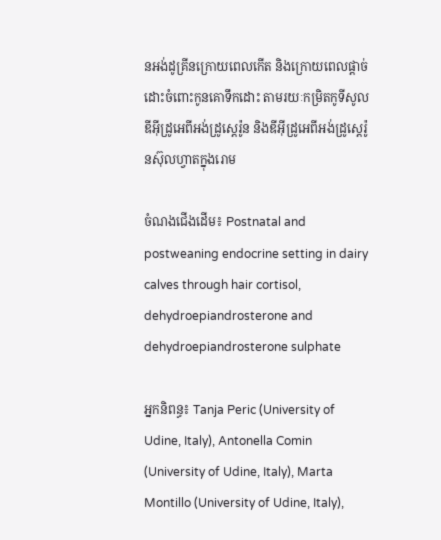នអង់ដូគ្រីនក្រោយពេលកើត និងក្រោយពេលផ្តាច់ដោះចំពោះកូនគោទឹកដោះ តាមរយៈកម្រិតកូទីសូល ឌីអុីដ្រូអេពីអង់ដ្រូស្តេរ៉ូន និងឌីអុីដ្រូអេពីអង់ដ្រូស្តេរ៉ូនស៊ុលហ្វាតក្នុងរោម

ចំណងជើងដើម៖ Postnatal and postweaning endocrine setting in dairy calves through hair cortisol, dehydroepiandrosterone and dehydroepiandrosterone sulphate

អ្នកនិពន្ធ៖ Tanja Peric (University of Udine, Italy), Antonella Comin (University of Udine, Italy), Marta Montillo (University of Udine, Italy),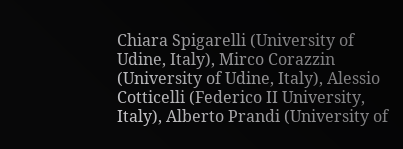Chiara Spigarelli (University of Udine, Italy), Mirco Corazzin (University of Udine, Italy), Alessio Cotticelli (Federico II University, Italy), Alberto Prandi (University of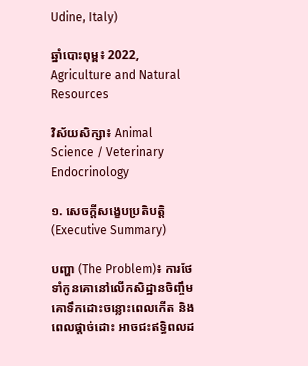Udine, Italy)

ឆ្នាំបោះពុម្ព៖ 2022, Agriculture and Natural Resources

វិស័យសិក្សា៖ Animal Science / Veterinary Endocrinology

១. សេចក្តីសង្ខេបប្រតិបត្តិ (Executive Summary)

បញ្ហា (The Problem)៖ ការថែទាំកូនគោនៅលើកសិដ្ឋានចិញ្ចឹមគោទឹកដោះចន្លោះពេលកើត និងពេលផ្តាច់ដោះ អាចជះឥទ្ធិពលដ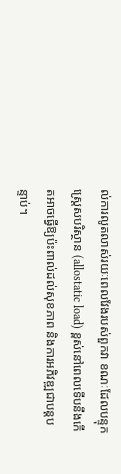ល់ការលូតលាស់រយៈពេលវែងរបស់ពួកវា ខណៈដែលបន្ទុកស្ត្រេសបរិស្ថាន (allostatic load) ខ្ពស់នៅពេលទើបនឹងកើតអាចធ្វើឱ្យប៉ះពាល់ដល់សុខភាព និងការអភិវឌ្ឍជាបន្តបន្ទាប់។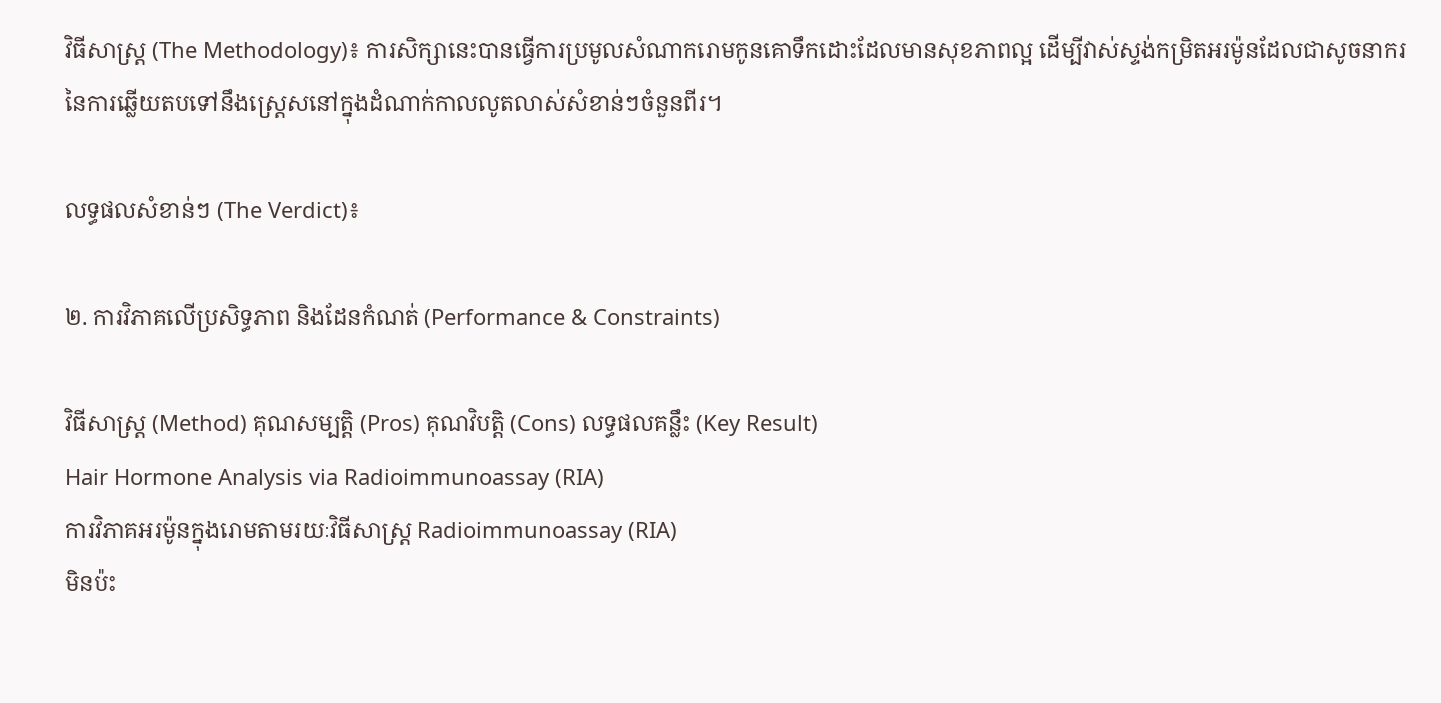វិធីសាស្ត្រ (The Methodology)៖ ការសិក្សានេះបានធ្វើការប្រមូលសំណាករោមកូនគោទឹកដោះដែលមានសុខភាពល្អ ដើម្បីវាស់ស្ទង់កម្រិតអរម៉ូនដែលជាសូចនាករនៃការឆ្លើយតបទៅនឹងស្ត្រេសនៅក្នុងដំណាក់កាលលូតលាស់សំខាន់ៗចំនួនពីរ។

លទ្ធផលសំខាន់ៗ (The Verdict)៖

២. ការវិភាគលើប្រសិទ្ធភាព និងដែនកំណត់ (Performance & Constraints)

វិធីសាស្ត្រ (Method) គុណសម្បត្តិ (Pros) គុណវិបត្តិ (Cons) លទ្ធផលគន្លឹះ (Key Result)
Hair Hormone Analysis via Radioimmunoassay (RIA)
ការវិភាគអរម៉ូនក្នុងរោមតាមរយៈវិធីសាស្ត្រ Radioimmunoassay (RIA)
មិនប៉ះ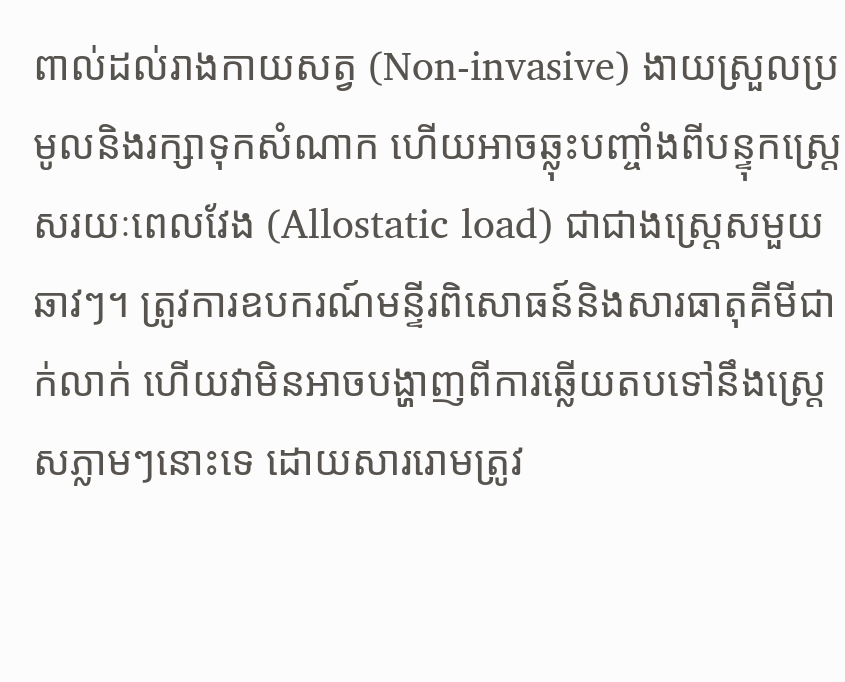ពាល់ដល់រាងកាយសត្វ (Non-invasive) ងាយស្រួលប្រមូលនិងរក្សាទុកសំណាក ហើយអាចឆ្លុះបញ្ចាំងពីបន្ទុកស្ត្រេសរយៈពេលវែង (Allostatic load) ជាជាងស្ត្រេសមួយឆាវៗ។ ត្រូវការឧបករណ៍មន្ទីរពិសោធន៍និងសារធាតុគីមីជាក់លាក់ ហើយវាមិនអាចបង្ហាញពីការឆ្លើយតបទៅនឹងស្ត្រេសភ្លាមៗនោះទេ ដោយសាររោមត្រូវ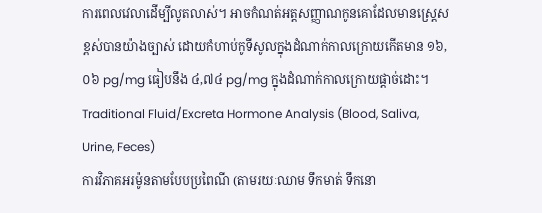ការពេលវេលាដើម្បីលូតលាស់។ អាចកំណត់អត្តសញ្ញាណកូនគោដែលមានស្ត្រេសខ្ពស់បានយ៉ាងច្បាស់ ដោយកំហាប់កូទីសូលក្នុងដំណាក់កាលក្រោយកើតមាន ១៦,០៦ pg/mg ធៀបនឹង ៤,៧៤ pg/mg ក្នុងដំណាក់កាលក្រោយផ្តាច់ដោះ។
Traditional Fluid/Excreta Hormone Analysis (Blood, Saliva, Urine, Feces)
ការវិភាគអរម៉ូនតាមបែបប្រពៃណី (តាមរយៈឈាម ទឹកមាត់ ទឹកនោ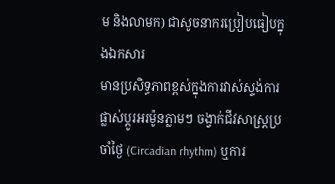ម និងលាមក) ជាសូចនាករប្រៀបធៀបក្នុងឯកសារ
មានប្រសិទ្ធភាពខ្ពស់ក្នុងការវាស់ស្ទង់ការផ្លាស់ប្តូរអរម៉ូនភ្លាមៗ ចង្វាក់ជីវសាស្ត្រប្រចាំថ្ងៃ (Circadian rhythm) ឬការ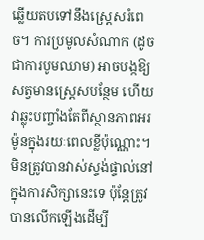ឆ្លើយតបទៅនឹងស្ត្រេសរំពេច។ ការប្រមូលសំណាក (ដូចជាការបូមឈាម) អាចបង្កឱ្យសត្វមានស្ត្រេសបន្ថែម ហើយវាឆ្លុះបញ្ចាំងតែពីស្ថានភាពអរម៉ូនក្នុងរយៈពេលខ្លីប៉ុណ្ណោះ។ មិនត្រូវបានវាស់ស្ទង់ផ្ទាល់នៅក្នុងការសិក្សានេះទេ ប៉ុន្តែត្រូវបានលើកឡើងដើម្បី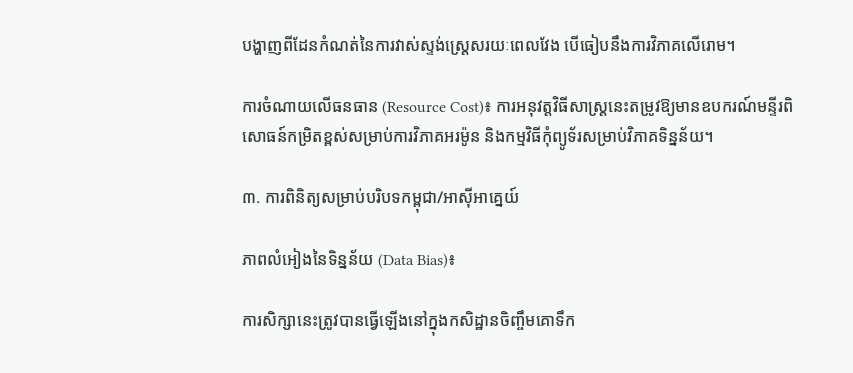បង្ហាញពីដែនកំណត់នៃការវាស់ស្ទង់ស្ត្រេសរយៈពេលវែង បើធៀបនឹងការវិភាគលើរោម។

ការចំណាយលើធនធាន (Resource Cost)៖ ការអនុវត្តវិធីសាស្ត្រនេះតម្រូវឱ្យមានឧបករណ៍មន្ទីរពិសោធន៍កម្រិតខ្ពស់សម្រាប់ការវិភាគអរម៉ូន និងកម្មវិធីកុំព្យូទ័រសម្រាប់វិភាគទិន្នន័យ។

៣. ការពិនិត្យសម្រាប់បរិបទកម្ពុជា/អាស៊ីអាគ្នេយ៍

ភាពលំអៀងនៃទិន្នន័យ (Data Bias)៖

ការសិក្សានេះត្រូវបានធ្វើឡើងនៅក្នុងកសិដ្ឋានចិញ្ចឹមគោទឹក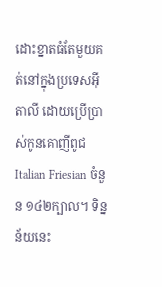ដោះខ្នាតធំតែមួយគត់នៅក្នុងប្រទេសអ៊ីតាលី ដោយប្រើប្រាស់កូនគោញីពូជ Italian Friesian ចំនួន ១៤២ក្បាល។ ទិន្នន័យនេះ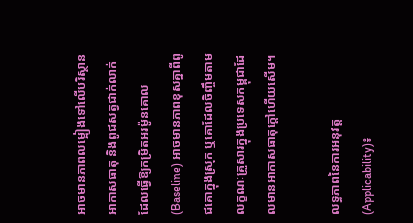អាចមានភាពលម្អៀងទៅលើបរិស្ថាន អាកាសធាតុ និងពូជសត្វជាក់លាក់ ដែលធ្វើឱ្យកម្រិតអរម៉ូនគោល (Baseline) អាចមានភាពខុសគ្នាពីពូជគោក្នុងស្រុក ឬគោដែលចិញ្ចឹមតាមលក្ខណៈគ្រួសារក្នុងប្រទេសកម្ពុជាដែលមានអាកាសធាតុក្តៅហើយសើម។

លទ្ធភាពនៃការអនុវត្ត (Applicability)៖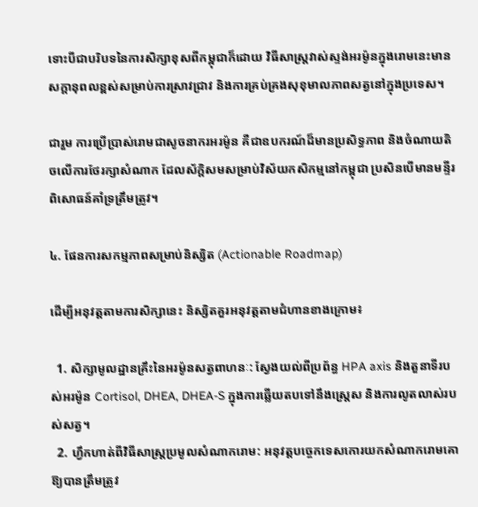ទោះបីជាបរិបទនៃការសិក្សាខុសពីកម្ពុជាក៏ដោយ វិធីសាស្ត្រវាស់ស្ទង់អរម៉ូនក្នុងរោមនេះមានសក្តានុពលខ្ពស់សម្រាប់ការស្រាវជ្រាវ និងការគ្រប់គ្រងសុខុមាលភាពសត្វនៅក្នុងប្រទេស។

ជារួម ការប្រើប្រាស់រោមជាសូចនាករអរម៉ូន គឺជាឧបករណ៍ដ៏មានប្រសិទ្ធភាព និងចំណាយតិចលើការថែរក្សាសំណាក ដែលស័ក្តិសមសម្រាប់វិស័យកសិកម្មនៅកម្ពុជា ប្រសិនបើមានមន្ទីរពិសោធន៍គាំទ្រត្រឹមត្រូវ។

៤. ផែនការសកម្មភាពសម្រាប់និស្សិត (Actionable Roadmap)

ដើម្បីអនុវត្តតាមការសិក្សានេះ និស្សិតគួរអនុវត្តតាមជំហានខាងក្រោម៖

  1. សិក្សាមូលដ្ឋានគ្រឹះនៃអរម៉ូនសត្វពាហនៈ: ស្វែងយល់ពីប្រព័ន្ធ HPA axis និងតួនាទីរបស់អរម៉ូន Cortisol, DHEA, DHEA-S ក្នុងការឆ្លើយតបទៅនឹងស្ត្រេស និងការលូតលាស់របស់សត្វ។
  2. ហ្វឹកហាត់ពីវិធីសាស្ត្រប្រមូលសំណាករោម: អនុវត្តបច្ចេកទេសកោរយកសំណាករោមគោឱ្យបានត្រឹមត្រូវ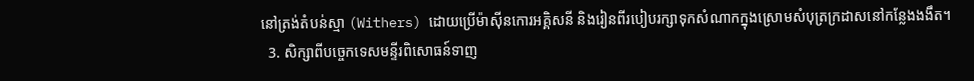នៅត្រង់តំបន់ស្មា (Withers) ដោយប្រើម៉ាស៊ីនកោរអគ្គិសនី និងរៀនពីរបៀបរក្សាទុកសំណាកក្នុងស្រោមសំបុត្រក្រដាសនៅកន្លែងងងឹត។
  3. សិក្សាពីបច្ចេកទេសមន្ទីរពិសោធន៍ទាញ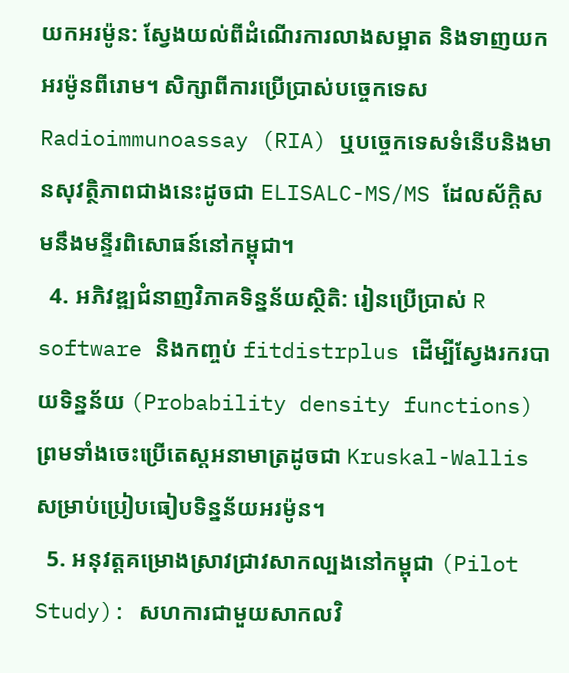យកអរម៉ូន: ស្វែងយល់ពីដំណើរការលាងសម្អាត និងទាញយកអរម៉ូនពីរោម។ សិក្សាពីការប្រើប្រាស់បច្ចេកទេស Radioimmunoassay (RIA) ឬបច្ចេកទេសទំនើបនិងមានសុវត្ថិភាពជាងនេះដូចជា ELISALC-MS/MS ដែលស័ក្តិសមនឹងមន្ទីរពិសោធន៍នៅកម្ពុជា។
  4. អភិវឌ្ឍជំនាញវិភាគទិន្នន័យស្ថិតិ: រៀនប្រើប្រាស់ R software និងកញ្ចប់ fitdistrplus ដើម្បីស្វែងរករបាយទិន្នន័យ (Probability density functions) ព្រមទាំងចេះប្រើតេស្តអនាមាត្រដូចជា Kruskal-Wallis សម្រាប់ប្រៀបធៀបទិន្នន័យអរម៉ូន។
  5. អនុវត្តគម្រោងស្រាវជ្រាវសាកល្បងនៅកម្ពុជា (Pilot Study): សហការជាមួយសាកលវិ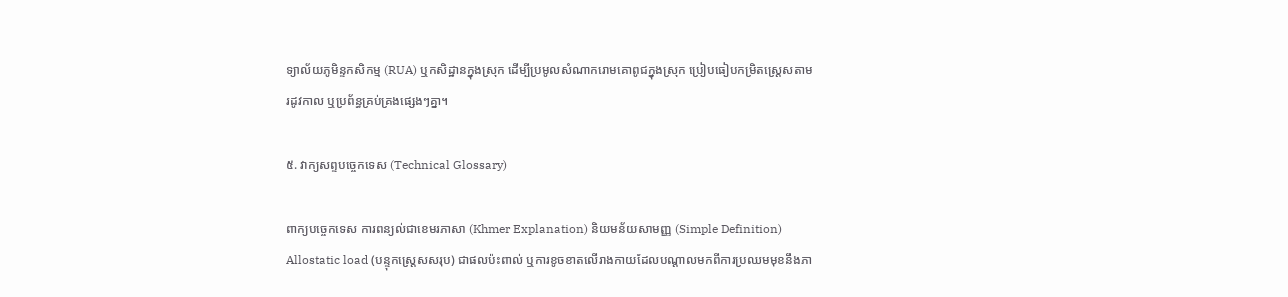ទ្យាល័យភូមិន្ទកសិកម្ម (RUA) ឬកសិដ្ឋានក្នុងស្រុក ដើម្បីប្រមូលសំណាករោមគោពូជក្នុងស្រុក ប្រៀបធៀបកម្រិតស្ត្រេសតាមរដូវកាល ឬប្រព័ន្ធគ្រប់គ្រងផ្សេងៗគ្នា។

៥. វាក្យសព្ទបច្ចេកទេស (Technical Glossary)

ពាក្យបច្ចេកទេស ការពន្យល់ជាខេមរភាសា (Khmer Explanation) និយមន័យសាមញ្ញ (Simple Definition)
Allostatic load (បន្ទុកស្ត្រេសសរុប) ជាផលប៉ះពាល់ ឬការខូចខាតលើរាងកាយដែលបណ្តាលមកពីការប្រឈមមុខនឹងភា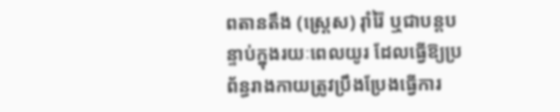ពតានតឹង (ស្ត្រេស) រ៉ាំរ៉ៃ ឬជាបន្តបន្ទាប់ក្នុងរយៈពេលយូរ ដែលធ្វើឱ្យប្រព័ន្ធរាងកាយត្រូវប្រឹងប្រែងធ្វើការ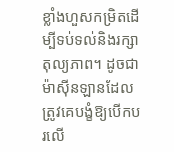ខ្លាំងហួសកម្រិតដើម្បីទប់ទល់និងរក្សាតុល្យភាព។ ដូចជាម៉ាស៊ីនឡានដែលត្រូវគេបង្ខំឱ្យបើកបរលើ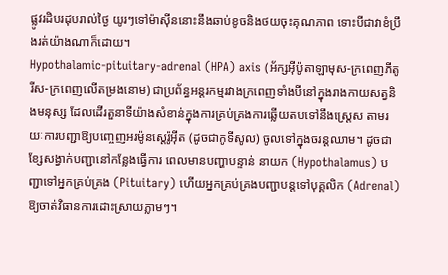ផ្លូវរដិបរដុបរាល់ថ្ងៃ យូរៗទៅម៉ាស៊ីននោះនឹងឆាប់ខូចនិងថយចុះគុណភាព ទោះបីជាវាខំប្រឹងរត់យ៉ាងណាក៏ដោយ។
Hypothalamic-pituitary-adrenal (HPA) axis (អ័ក្សអ៊ីប៉ូតាឡាមុស-ក្រពេញភីតូរីស-ក្រពេញលើតម្រងនោម) ជាប្រព័ន្ធអន្តរកម្មរវាងក្រពេញទាំងបីនៅក្នុងរាងកាយសត្វនិងមនុស្ស ដែលដើរតួនាទីយ៉ាងសំខាន់ក្នុងការគ្រប់គ្រងការឆ្លើយតបទៅនឹងស្ត្រេស តាមរយៈការបញ្ជាឱ្យបញ្ចេញអរម៉ូនស្តេរ៉ូអ៊ីត (ដូចជាកូទីសូល) ចូលទៅក្នុងចរន្តឈាម។ ដូចជាខ្សែសង្វាក់បញ្ជានៅកន្លែងធ្វើការ ពេលមានបញ្ហាបន្ទាន់ នាយក (Hypothalamus) បញ្ជាទៅអ្នកគ្រប់គ្រង (Pituitary) ហើយអ្នកគ្រប់គ្រងបញ្ជាបន្តទៅបុគ្គលិក (Adrenal) ឱ្យចាត់វិធានការដោះស្រាយភ្លាមៗ។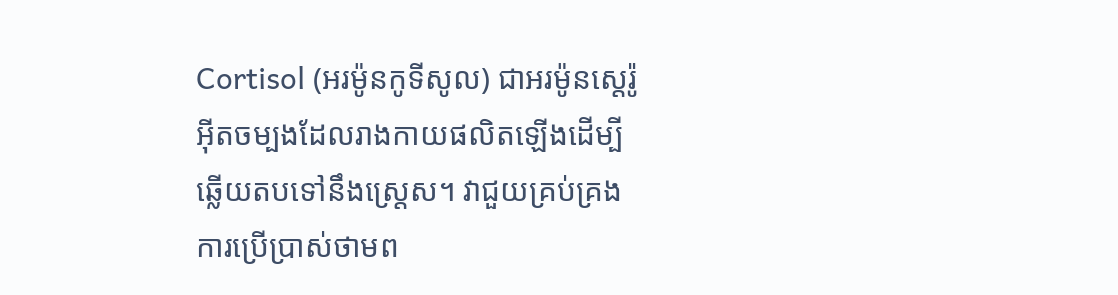Cortisol (អរម៉ូនកូទីសូល) ជាអរម៉ូនស្តេរ៉ូអ៊ីតចម្បងដែលរាងកាយផលិតឡើងដើម្បីឆ្លើយតបទៅនឹងស្ត្រេស។ វាជួយគ្រប់គ្រងការប្រើប្រាស់ថាមព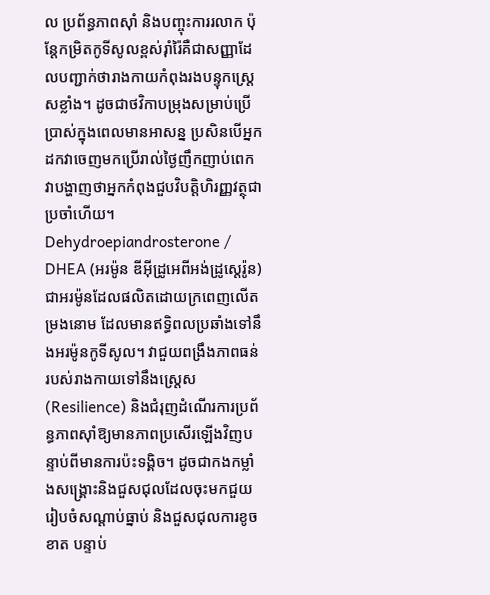ល ប្រព័ន្ធភាពស៊ាំ និងបញ្ចុះការរលាក ប៉ុន្តែកម្រិតកូទីសូលខ្ពស់រ៉ាំរ៉ៃគឺជាសញ្ញាដែលបញ្ជាក់ថារាងកាយកំពុងរងបន្ទុកស្ត្រេសខ្លាំង។ ដូចជាថវិកាបម្រុងសម្រាប់ប្រើប្រាស់ក្នុងពេលមានអាសន្ន ប្រសិនបើអ្នកដកវាចេញមកប្រើរាល់ថ្ងៃញឹកញាប់ពេក វាបង្ហាញថាអ្នកកំពុងជួបវិបត្តិហិរញ្ញវត្ថុជាប្រចាំហើយ។
Dehydroepiandrosterone / DHEA (អរម៉ូន ឌីអុីដ្រូអេពីអង់ដ្រូស្តេរ៉ូន) ជាអរម៉ូនដែលផលិតដោយក្រពេញលើតម្រងនោម ដែលមានឥទ្ធិពលប្រឆាំងទៅនឹងអរម៉ូនកូទីសូល។ វាជួយពង្រឹងភាពធន់របស់រាងកាយទៅនឹងស្ត្រេស (Resilience) និងជំរុញដំណើរការប្រព័ន្ធភាពស៊ាំឱ្យមានភាពប្រសើរឡើងវិញបន្ទាប់ពីមានការប៉ះទង្គិច។ ដូចជាកងកម្លាំងសង្គ្រោះនិងជួសជុលដែលចុះមកជួយរៀបចំសណ្តាប់ធ្នាប់ និងជួសជុលការខូចខាត បន្ទាប់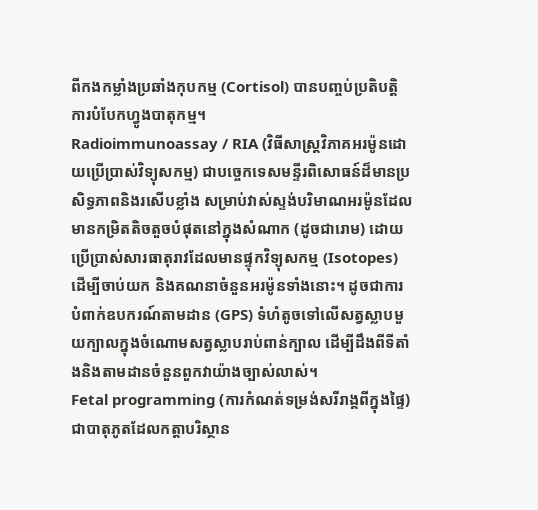ពីកងកម្លាំងប្រឆាំងកុបកម្ម (Cortisol) បានបញ្ចប់ប្រតិបត្តិការបំបែកហ្វូងបាតុកម្ម។
Radioimmunoassay / RIA (វិធីសាស្ត្រវិភាគអរម៉ូនដោយប្រើប្រាស់វិទ្យុសកម្ម) ជាបច្ចេកទេសមន្ទីរពិសោធន៍ដ៏មានប្រសិទ្ធភាពនិងរសើបខ្លាំង សម្រាប់វាស់ស្ទង់បរិមាណអរម៉ូនដែលមានកម្រិតតិចតួចបំផុតនៅក្នុងសំណាក (ដូចជារោម) ដោយប្រើប្រាស់សារធាតុរាវដែលមានផ្ទុកវិទ្យុសកម្ម (Isotopes) ដើម្បីចាប់យក និងគណនាចំនួនអរម៉ូនទាំងនោះ។ ដូចជាការបំពាក់ឧបករណ៍តាមដាន (GPS) ទំហំតូចទៅលើសត្វស្លាបមួយក្បាលក្នុងចំណោមសត្វស្លាបរាប់ពាន់ក្បាល ដើម្បីដឹងពីទីតាំងនិងតាមដានចំនួនពួកវាយ៉ាងច្បាស់លាស់។
Fetal programming (ការកំណត់ទម្រង់សរីរាង្គពីក្នុងផ្ទៃ) ជាបាតុភូតដែលកត្តាបរិស្ថាន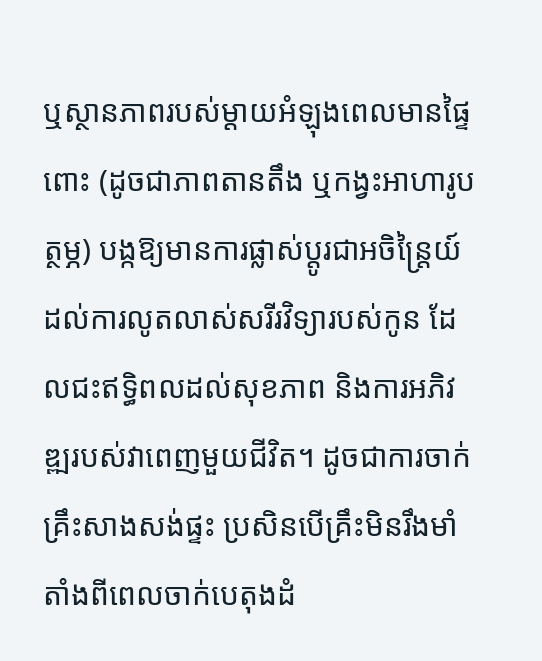ឬស្ថានភាពរបស់ម្តាយអំឡុងពេលមានផ្ទៃពោះ (ដូចជាភាពតានតឹង ឬកង្វះអាហារូបត្ថម្ភ) បង្កឱ្យមានការផ្លាស់ប្តូរជាអចិន្ត្រៃយ៍ដល់ការលូតលាស់សរីរវិទ្យារបស់កូន ដែលជះឥទ្ធិពលដល់សុខភាព និងការអភិវឌ្ឍរបស់វាពេញមួយជីវិត។ ដូចជាការចាក់គ្រឹះសាងសង់ផ្ទះ ប្រសិនបើគ្រឹះមិនរឹងមាំតាំងពីពេលចាក់បេតុងដំ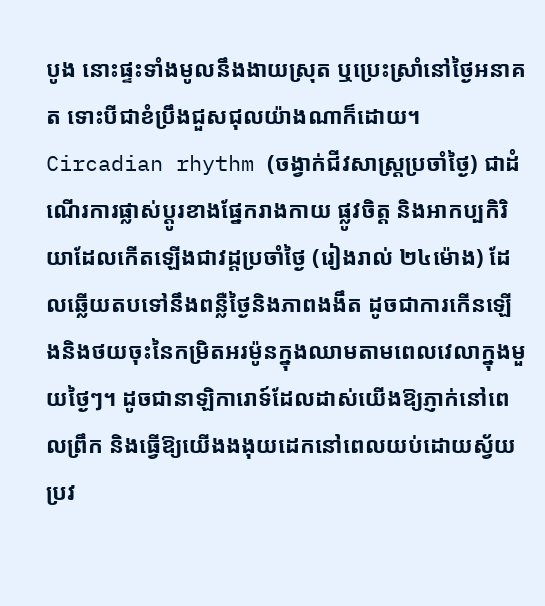បូង នោះផ្ទះទាំងមូលនឹងងាយស្រុត ឬប្រេះស្រាំនៅថ្ងៃអនាគត ទោះបីជាខំប្រឹងជួសជុលយ៉ាងណាក៏ដោយ។
Circadian rhythm (ចង្វាក់ជីវសាស្ត្រប្រចាំថ្ងៃ) ជាដំណើរការផ្លាស់ប្តូរខាងផ្នែករាងកាយ ផ្លូវចិត្ត និងអាកប្បកិរិយាដែលកើតឡើងជាវដ្តប្រចាំថ្ងៃ (រៀងរាល់ ២៤ម៉ោង) ដែលឆ្លើយតបទៅនឹងពន្លឺថ្ងៃនិងភាពងងឹត ដូចជាការកើនឡើងនិងថយចុះនៃកម្រិតអរម៉ូនក្នុងឈាមតាមពេលវេលាក្នុងមួយថ្ងៃៗ។ ដូចជានាឡិការោទ៍ដែលដាស់យើងឱ្យភ្ញាក់នៅពេលព្រឹក និងធ្វើឱ្យយើងងងុយដេកនៅពេលយប់ដោយស្វ័យប្រវ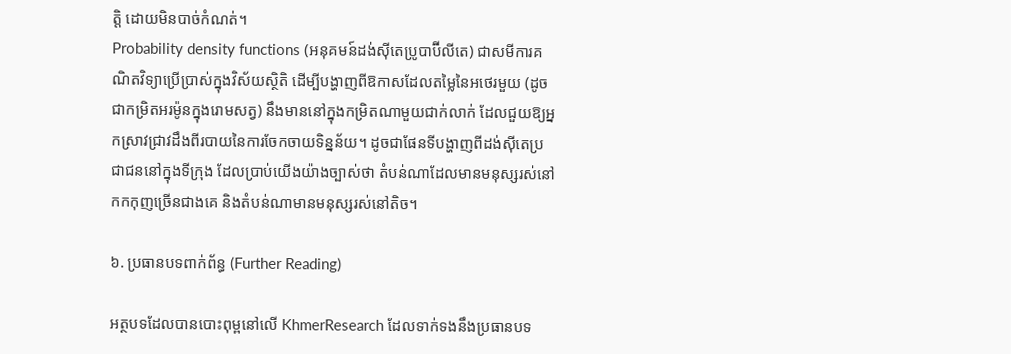ត្តិ ដោយមិនបាច់កំណត់។
Probability density functions (អនុគមន៍ដង់ស៊ីតេប្រូបាប៊ីលីតេ) ជាសមីការគណិតវិទ្យាប្រើប្រាស់ក្នុងវិស័យស្ថិតិ ដើម្បីបង្ហាញពីឱកាសដែលតម្លៃនៃអថេរមួយ (ដូចជាកម្រិតអរម៉ូនក្នុងរោមសត្វ) នឹងមាននៅក្នុងកម្រិតណាមួយជាក់លាក់ ដែលជួយឱ្យអ្នកស្រាវជ្រាវដឹងពីរបាយនៃការចែកចាយទិន្នន័យ។ ដូចជាផែនទីបង្ហាញពីដង់ស៊ីតេប្រជាជននៅក្នុងទីក្រុង ដែលប្រាប់យើងយ៉ាងច្បាស់ថា តំបន់ណាដែលមានមនុស្សរស់នៅកកកុញច្រើនជាងគេ និងតំបន់ណាមានមនុស្សរស់នៅតិច។

៦. ប្រធានបទពាក់ព័ន្ធ (Further Reading)

អត្ថបទដែលបានបោះពុម្ពនៅលើ KhmerResearch ដែលទាក់ទងនឹងប្រធានបទ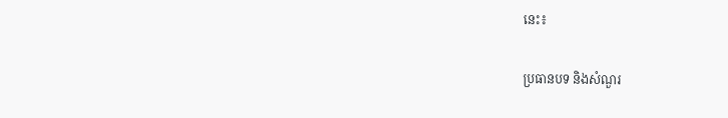នេះ៖

ប្រធានបទ និងសំណួរ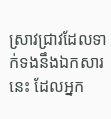ស្រាវជ្រាវដែលទាក់ទងនឹងឯកសារនេះ ដែលអ្នក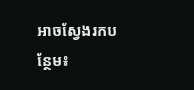អាចស្វែងរកបន្ថែម៖